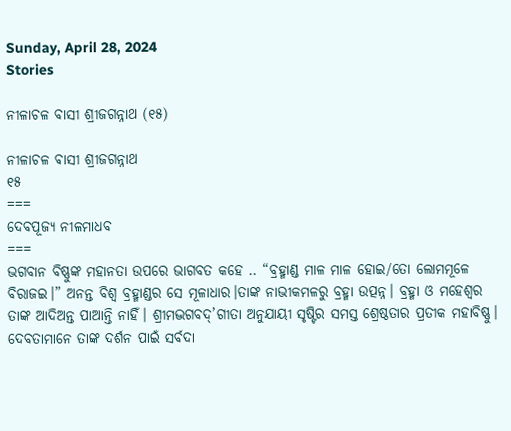Sunday, April 28, 2024
Stories

ନୀଳାଚଳ ବାସୀ ଶ୍ରୀଜଗନ୍ନାଥ (୧୫)

ନୀଳାଚଳ ଵାସୀ ଶ୍ରୀଜଗନ୍ନାଥ
୧୫
===
ଦେବପୂଜ୍ୟ ନୀଳମାଧବ
===
ଭଗବାନ ବିଷ୍ଣୁଙ୍କ ମହାନତା ଉପରେ ଭାଗବତ କହେ .. “ବ୍ରହ୍ମାଣ୍ଡ ମାଳ ମାଳ ହୋଇ/ତୋ ଲୋମମୂଳେ ବିରାଜଇ।” ଅନନ୍ତ ବିଶ୍ବ ବ୍ରହ୍ମାଣ୍ଡର ସେ ମୂଳାଧାର।ତାଙ୍କ ନାଭୀକମଳରୁ ବ୍ରହ୍ମା ଉତ୍ପନ୍ନ। ବ୍ରହ୍ମା ଓ ମହେଶ୍ୱର ତାଙ୍କ ଆଦିଅନ୍ତ ପାଆନ୍ତି ନାହିଁ। ଶ୍ରୀମଦ୍ଭଗବଦ୍’ଗୀତା ଅନୁଯାୟୀ ସୃଷ୍ଟିର ସମସ୍ତ ଶ୍ରେଷ୍ଠତାର ପ୍ରତୀକ ମହାବିଷ୍ଣୁ। ଦେବତାମାନେ ତାଙ୍କ ଦର୍ଶନ ପାଇଁ ସର୍ବଦା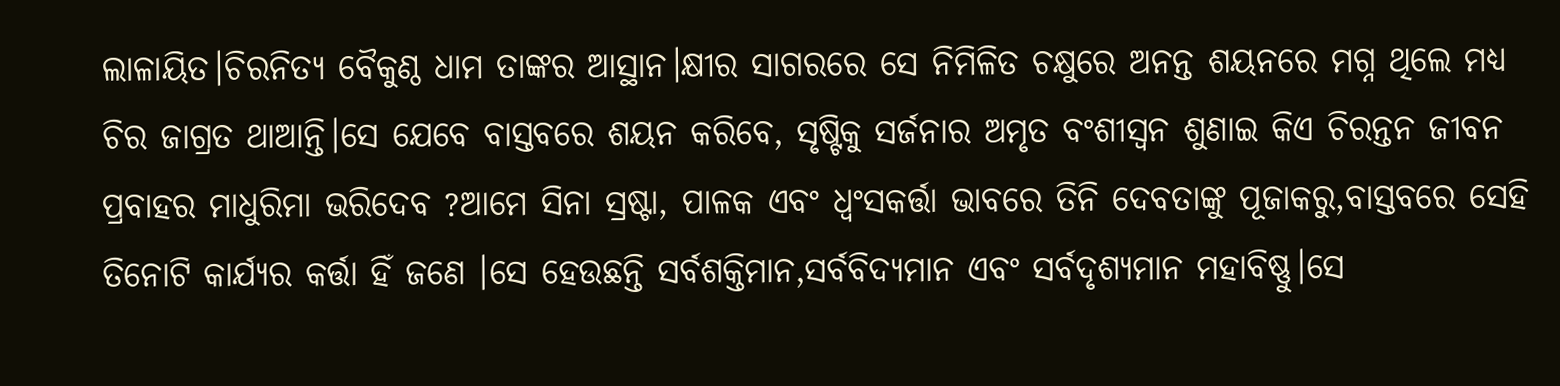ଲାଳାୟିତ।ଚିରନିତ୍ୟ ବୈକୁଣ୍ଠ ଧାମ ତାଙ୍କର ଆସ୍ଥାନ।କ୍ଷୀର ସାଗରରେ ସେ ନିମିଳିତ ଚକ୍ଷୁରେ ଅନନ୍ତ ଶୟନରେ ମଗ୍ନ ଥିଲେ ମଧ୍ୟ ଚିର ଜାଗ୍ରତ ଥାଆନ୍ତି।ସେ ଯେବେ ବାସ୍ତବରେ ଶୟନ କରିବେ, ସୃଷ୍ଟିକୁ ସର୍ଜନାର ଅମୃତ ବଂଶୀସ୍ବନ ଶୁଣାଇ କିଏ ଚିରନ୍ତନ ଜୀବନ ପ୍ରବାହର ମାଧୁରିମା ଭରିଦେବ ?ଆମେ ସିନା ସ୍ରଷ୍ଟା, ପାଳକ ଏବଂ ଧ୍ବଂସକର୍ତ୍ତା ଭାବରେ ତିନି ଦେବତାଙ୍କୁ ପୂଜାକରୁ,ବାସ୍ତବରେ ସେହି ତିନୋଟି କାର୍ଯ୍ୟର କର୍ତ୍ତା ହିଁ ଜଣେ ।ସେ ହେଉଛନ୍ତି ସର୍ବଶକ୍ତିମାନ,ସର୍ବବିଦ୍ୟମାନ ଏବଂ ସର୍ବଦୃଶ୍ୟମାନ ମହାବିଷ୍ଣୁ।ସେ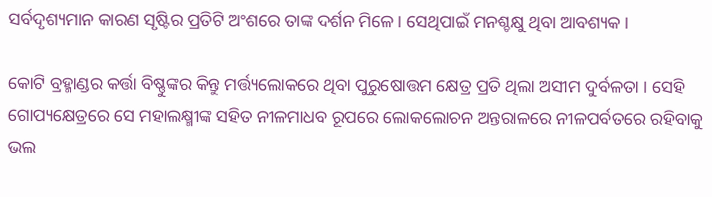ସର୍ବଦୃଶ୍ୟମାନ କାରଣ ସୃଷ୍ଟିର ପ୍ରତିଟି ଅଂଶରେ ତାଙ୍କ ଦର୍ଶନ ମିଳେ। ସେଥିପାଇଁ ମନଶ୍ଚକ୍ଷୁ ଥିବା ଆବଶ୍ୟକ।

କୋଟି ବ୍ରହ୍ମାଣ୍ଡର କର୍ତ୍ତା ବିଷ୍ଣୁଙ୍କର କିନ୍ତୁ ମର୍ତ୍ତ୍ୟଲୋକରେ ଥିବା ପୁରୁଷୋତ୍ତମ କ୍ଷେତ୍ର ପ୍ରତି ଥିଲା ଅସୀମ ଦୁର୍ବଳତା । ସେହି ଗୋପ୍ୟକ୍ଷେତ୍ରରେ ସେ ମହାଲକ୍ଷ୍ମୀଙ୍କ ସହିତ ନୀଳମାଧବ ରୂପରେ ଲୋକଲୋଚନ ଅନ୍ତରାଳରେ ନୀଳପର୍ବତରେ ରହିବାକୁ ଭଲ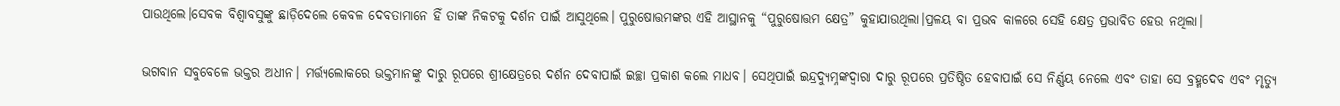ପାଉଥିଲେ।ସେବକ ବିଶ୍ଵାବସୁଙ୍କୁ ଛାଡ଼ିଦେଲେ କେବଳ ଦେବତାମାନେ ହିଁ ତାଙ୍କ ନିକଟକୁ ଦର୍ଶନ ପାଇଁ ଆସୁଥିଲେ। ପୁରୁଷୋତ୍ତମଙ୍କର ଏହି ଆସ୍ଥାନକୁ “ପୁରୁଷୋତ୍ତମ କ୍ଷେତ୍ର” କୁହାଯାଉଥିଲା।ପ୍ରଳୟ ବା ପ୍ରଭବ କାଳରେ ସେହି କ୍ଷେତ୍ର ପ୍ରଭାବିତ ହେଉ ନଥିଲା।

ଭଗବାନ ସବୁବେଳେ ଭକ୍ତର ଅଧୀନ। ମର୍ତ୍ତ୍ୟଲୋକରେ ଭକ୍ତମାନଙ୍କୁ ଦାରୁ ରୂପରେ ଶ୍ରୀକ୍ଷେତ୍ରରେ ଦର୍ଶନ ଦେବାପାଇଁ ଇଚ୍ଛା ପ୍ରକାଶ କଲେ ମାଧବ। ସେଥିପାଇଁ ଇନ୍ଦ୍ରଦ୍ୟୁମ୍ନଙ୍କଦ୍ବାରା ଦାରୁ ରୂପରେ ପ୍ରତିଷ୍ଠିତ ହେବାପାଇଁ ସେ ନିର୍ଣ୍ଣୟ ନେଲେ ଏବଂ ତାହା ସେ ବ୍ରହ୍ମଦେବ ଏବଂ ମୃତ୍ୟୁ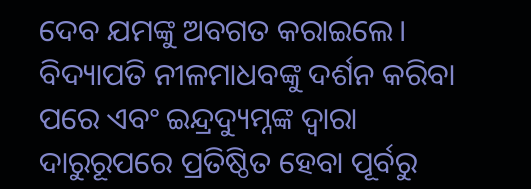ଦେବ ଯମଙ୍କୁ ଅବଗତ କରାଇଲେ। ବିଦ୍ୟାପତି ନୀଳମାଧବଙ୍କୁ ଦର୍ଶନ କରିବା ପରେ ଏବଂ ଇନ୍ଦ୍ରଦ୍ୟୁମ୍ନଙ୍କ ଦ୍ବାରା ଦାରୁରୂପରେ ପ୍ରତିଷ୍ଠିତ ହେବା ପୂର୍ବରୁ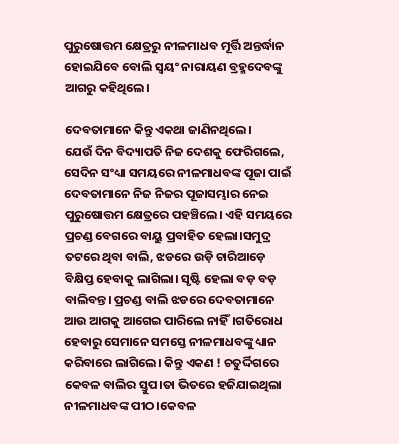ପୁରୁଷୋତ୍ତମ କ୍ଷେତ୍ରରୁ ନୀଳମାଧବ ମୂର୍ତ୍ତି ଅନ୍ତର୍ଦ୍ଧାନ ହୋଇଯିବେ ବୋଲି ସ୍ବୟଂ ନାରାୟଣ ବ୍ରହ୍ମଦେବଙ୍କୁ ଆଗରୁ କହିଥିଲେ।

ଦେବତାମାନେ କିନ୍ତୁ ଏକଥା ଜାଣିନଥିଲେ।
ଯେଉଁ ଦିନ ବିଦ୍ୟାପତି ନିଜ ଦେଶକୁ ଫେରିଗଲେ, ସେଦିନ ସଂଧ୍ୟା ସମୟରେ ନୀଳମାଧବଙ୍କ ପୂଜା ପାଇଁ ଦେବତାମାନେ ନିଜ ନିଜର ପୂଜାସମ୍ଭାର ନେଇ ପୁରୁଷୋତ୍ତମ କ୍ଷେତ୍ରରେ ପହଞ୍ଚିଲେ। ଏହି ସମୟରେ ପ୍ରଚଣ୍ଡ ବେଗରେ ବାୟୁ ପ୍ରବାହିତ ହେଲା।ସମୁଦ୍ର ତଟରେ ଥିବା ବାଲି, ଝଡରେ ଉଡ଼ି ଚାରିଆଡ଼େ ବିକ୍ଷିପ୍ତ ହେବାକୁ ଲାଗିଲା। ସୃଷ୍ଟି ହେଲା ବଡ଼ ବଡ଼ ବାଲିବନ୍ତ। ପ୍ରଚଣ୍ଡ ବାଲି ଝଡରେ ଦେବତାମାନେ ଆଉ ଆଗକୁ ଆଗେଇ ପାରିଲେ ନାହିଁ।ଗତିରୋଧ ହେବାରୁ ସେମାନେ ସମସ୍ତେ ନୀଳମାଧବଙ୍କୁ ଧ୍ୟାନ କରିବାରେ ଲାଗିଲେ। କିନ୍ତୁ ଏକଣ ! ଚତୁର୍ଦ୍ଦିଗରେ କେବଳ ବାଲିର ସ୍ତୁପ।ତା ଭିତରେ ହଜିଯାଇଥିଲା ନୀଳମାଧବଙ୍କ ପୀଠ।କେବଳ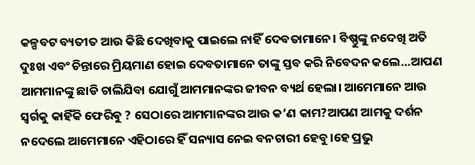କଳ୍ପବଟ ବ୍ୟତୀତ ଆଉ କିଛି ଦେଖିବାକୁ ପାଇଲେ ନାହିଁ ଦେବତାମାନେ। ବିଷ୍ଣୁଙ୍କୁ ନଦେଖି ଅତି ଦୁଃଖ ଏବଂ ଚିନ୍ତାରେ ମ୍ରିୟମାଣ ହୋଇ ଦେବତାମାନେ ତାଙ୍କୁ ସ୍ତବ କରି ନିବେଦନ କଲେ…ଆପଣ ଆମମାନଙ୍କୁ ଛାଡି ଚାଲିଯିବା ଯୋଗୁଁ ଆମମାନଙ୍କର ଜୀବନ ବ୍ୟର୍ଥ ହେଲା। ଆମେମାନେ ଆଉ ସ୍ବର୍ଗକୁ କାହିଁକି ଫେରିଵୁ ? ସେଠାରେ ଆମମାନଙ୍କର ଆଉ କ’ଣ କାମ?ଆପଣ ଆମକୁ ଦର୍ଶନ ନଦେଲେ ଆମେମାନେ ଏହିଠାରେ ହିଁ ସନ୍ୟାସ ନେଇ ବନଚାରୀ ହେବୁ।ହେ ପ୍ରଭୁ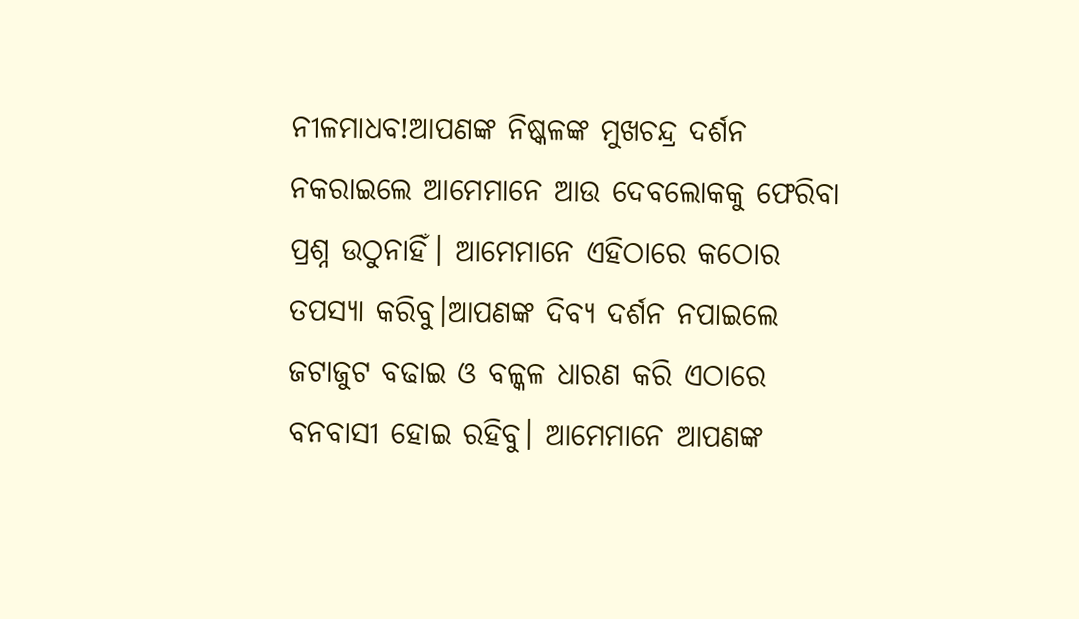ନୀଳମାଧବ!ଆପଣଙ୍କ ନିଷ୍କଳଙ୍କ ମୁଖଚନ୍ଦ୍ର ଦର୍ଶନ ନକରାଇଲେ ଆମେମାନେ ଆଉ ଦେବଲୋକକୁ ଫେରିବା ପ୍ରଶ୍ନ ଉଠୁନାହିଁ। ଆମେମାନେ ଏହିଠାରେ କଠୋର ତପସ୍ୟା କରିବୁ।ଆପଣଙ୍କ ଦିବ୍ୟ ଦର୍ଶନ ନପାଇଲେ ଜଟାଜୁଟ ବଢାଇ ଓ ବଳ୍କଳ ଧାରଣ କରି ଏଠାରେ ବନବାସୀ ହୋଇ ରହିବୁ। ଆମେମାନେ ଆପଣଙ୍କ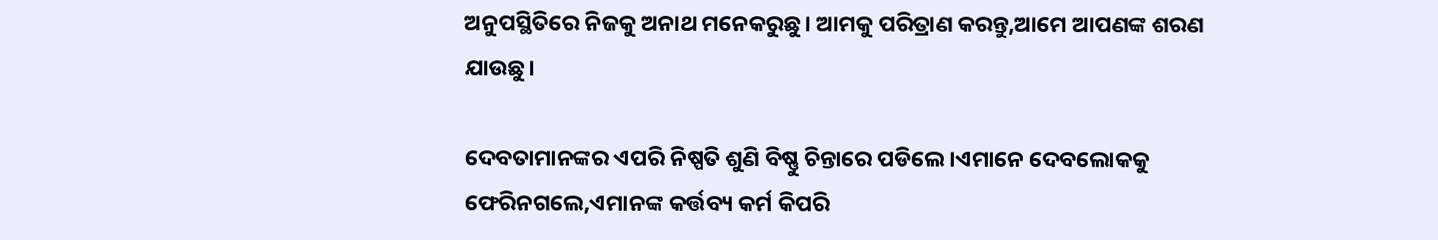ଅନୁପସ୍ଥିତିରେ ନିଜକୁ ଅନାଥ ମନେକରୁଛୁ। ଆମକୁ ପରିତ୍ରାଣ କରନ୍ତୁ,ଆମେ ଆପଣଙ୍କ ଶରଣ ଯାଉଛୁ।

ଦେବତାମାନଙ୍କର ଏପରି ନିଷ୍ପତି ଶୁଣି ବିଷ୍ଣୁ ଚିନ୍ତାରେ ପଡିଲେ।ଏମାନେ ଦେବଲୋକକୁ ଫେରିନଗଲେ,ଏମାନଙ୍କ କର୍ତ୍ତବ୍ୟ କର୍ମ କିପରି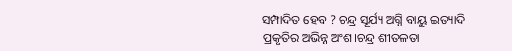ସମ୍ପାଦିତ ହେବ ? ଚନ୍ଦ୍ର ସୂର୍ଯ୍ୟ ଅଗ୍ନି ବାୟୁ ଇତ୍ୟାଦି ପ୍ରକୃତିର ଅଭିନ୍ନ ଅଂଶ।ଚନ୍ଦ୍ର ଶୀତଳତା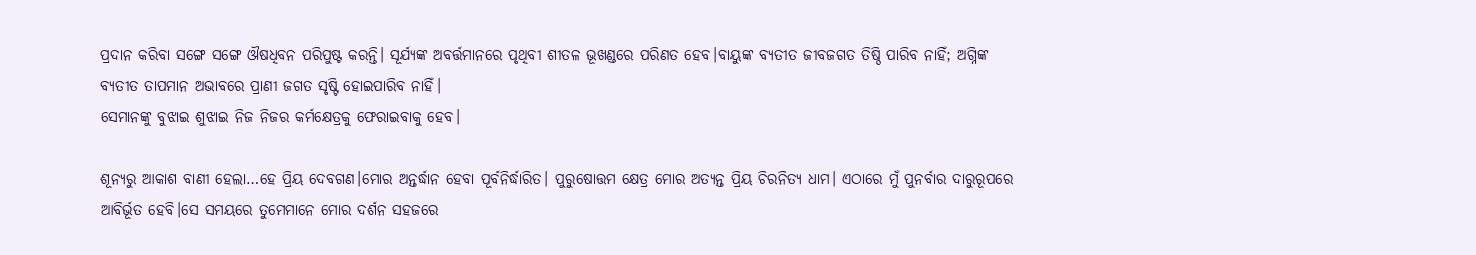ପ୍ରଦାନ କରିବା ସଙ୍ଗେ ସଙ୍ଗେ ଔଷଧିବନ ପରିପୁଷ୍ଟ କରନ୍ତି। ସୂର୍ଯ୍ୟଙ୍କ ଅବର୍ତ୍ତମାନରେ ପୃଥିବୀ ଶୀତଳ ଭୂଖଣ୍ଡରେ ପରିଣତ ହେବ।ବାୟୁଙ୍କ ବ୍ୟତୀତ ଜୀବଜଗତ ତିଷ୍ଠି ପାରିବ ନାହିଁ; ଅଗ୍ନିଙ୍କ ବ୍ୟତୀତ ତାପମାନ ଅଭାବରେ ପ୍ରାଣୀ ଜଗତ ସୃଷ୍ଟି ହୋଇପାରିବ ନାହିଁ।
ସେମାନଙ୍କୁ ବୁଝାଇ ଶୁଝାଇ ନିଜ ନିଜର କର୍ମକ୍ଷେତ୍ରକୁ ଫେରାଇବାକୁ ହେବ।

ଶୂନ୍ୟରୁ ଆକାଶ ବାଣୀ ହେଲା…ହେ ପ୍ରିୟ ଦେବଗଣ।ମୋର ଅନ୍ତର୍ଦ୍ଧାନ ହେବା ପୂର୍ବନିର୍ଦ୍ଧାରିତ। ପୁରୁଷୋତ୍ତମ କ୍ଷେତ୍ର ମୋର ଅତ୍ୟନ୍ତ ପ୍ରିୟ ଚିରନିତ୍ୟ ଧାମ। ଏଠାରେ ମୁଁ ପୁନର୍ବାର ଦାରୁରୂପରେ ଆବିର୍ଭୂତ ହେବି।ସେ ସମୟରେ ତୁମେମାନେ ମୋର ଦର୍ଶନ ସହଜରେ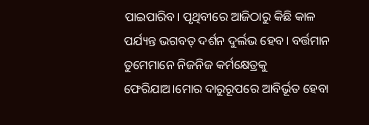ପାଇପାରିବ। ପୃଥିବୀରେ ଆଜିଠାରୁ କିଛି କାଳ ପର୍ଯ୍ୟନ୍ତ ଭଗବତ୍ ଦର୍ଶନ ଦୁର୍ଲଭ ହେବ। ବର୍ତ୍ତମାନ ତୁମେମାନେ ନିଜନିଜ କର୍ମକ୍ଷେତ୍ରକୁ ଫେରିଯାଅ।ମୋର ଦାରୁରୂପରେ ଆବିର୍ଭୂତ ହେବା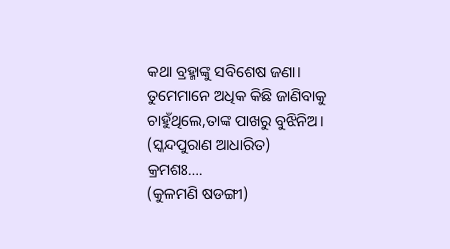କଥା ବ୍ରହ୍ମାଙ୍କୁ ସବିଶେଷ ଜଣା। ତୁମେମାନେ ଅଧିକ କିଛି ଜାଣିବାକୁ ଚାହୁଁଥିଲେ,ତାଙ୍କ ପାଖରୁ ବୁଝିନିଅ।
(ସ୍କନ୍ଦପୁରାଣ ଆଧାରିତ)
କ୍ରମଶଃ….
(କୁଳମଣି ଷଡଙ୍ଗୀ)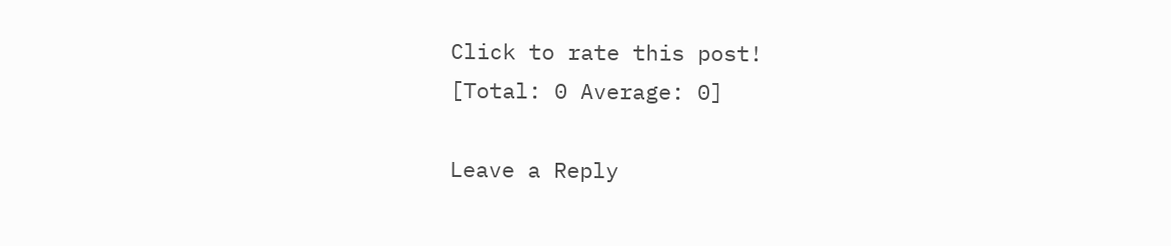Click to rate this post!
[Total: 0 Average: 0]

Leave a Reply